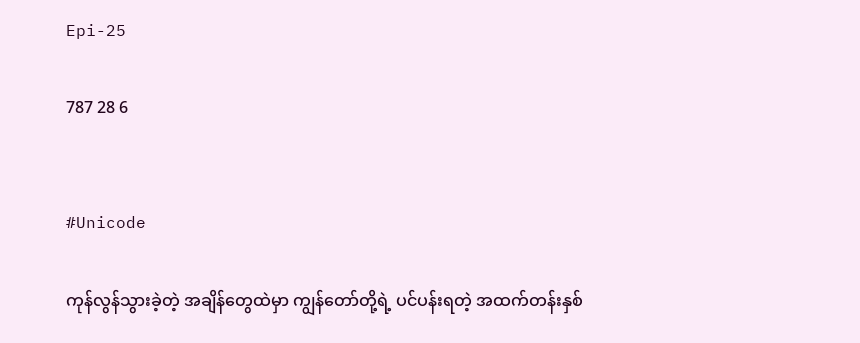Epi-25

787 28 6


#Unicode

ကုန်လွန်သွားခဲ့တဲ့ အချိန်တွေထဲမှာ ကျွန်တော်တို့ရဲ့ ပင်ပန်းရတဲ့ အထက်တန်းနှစ်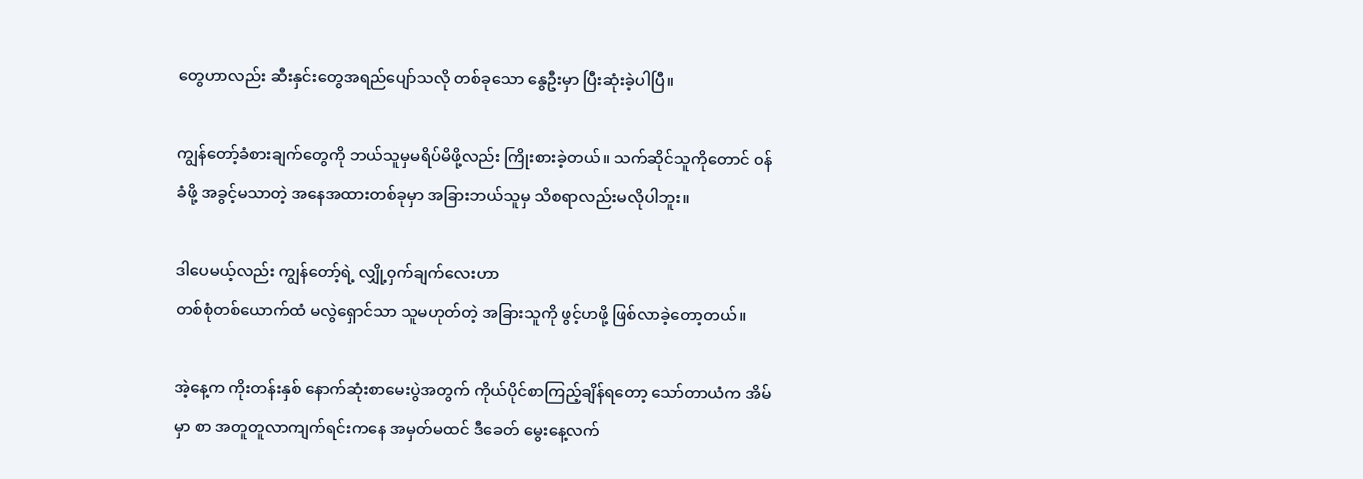တွေဟာလည်း ဆီးနှင်းတွေအရည်ပျော်သလို တစ်ခုသော နွေဦးမှာ ပြီးဆုံးခဲ့ပါပြီ။

ကျွန်တော့်ခံစားချက်တွေကို ဘယ်သူမှမရိပ်မိဖို့လည်း ကြိုးစားခဲ့တယ်။ သက်ဆိုင်သူကိုတောင် ၀န်ခံဖို့ အခွင့်မသာတဲ့ အနေအထားတစ်ခုမှာ အခြားဘယ်သူမှ သိစရာလည်းမလိုပါဘူး။

ဒါပေမယ့်လည်း ကျွန်တော့်ရဲ့ လျှို့၀ှက်ချက်လေးဟာ
တစ်စုံတစ်ယောက်ထံ မလွဲရှောင်သာ သူမဟုတ်တဲ့ အခြားသူကို ဖွင့်ဟဖို့ ဖြစ်လာခဲ့တော့တယ်။

အဲ့နေ့က ကိုးတန်းနှစ် နောက်ဆုံးစာမေးပွဲအတွက် ကိုယ်ပိုင်စာကြည့်ချိန်ရတော့ သော်တာယံက အိမ်မှာ စာ အတူတူလာကျက်ရင်းကနေ အမှတ်မထင် ဒီခေတ် မွေးနေ့လက်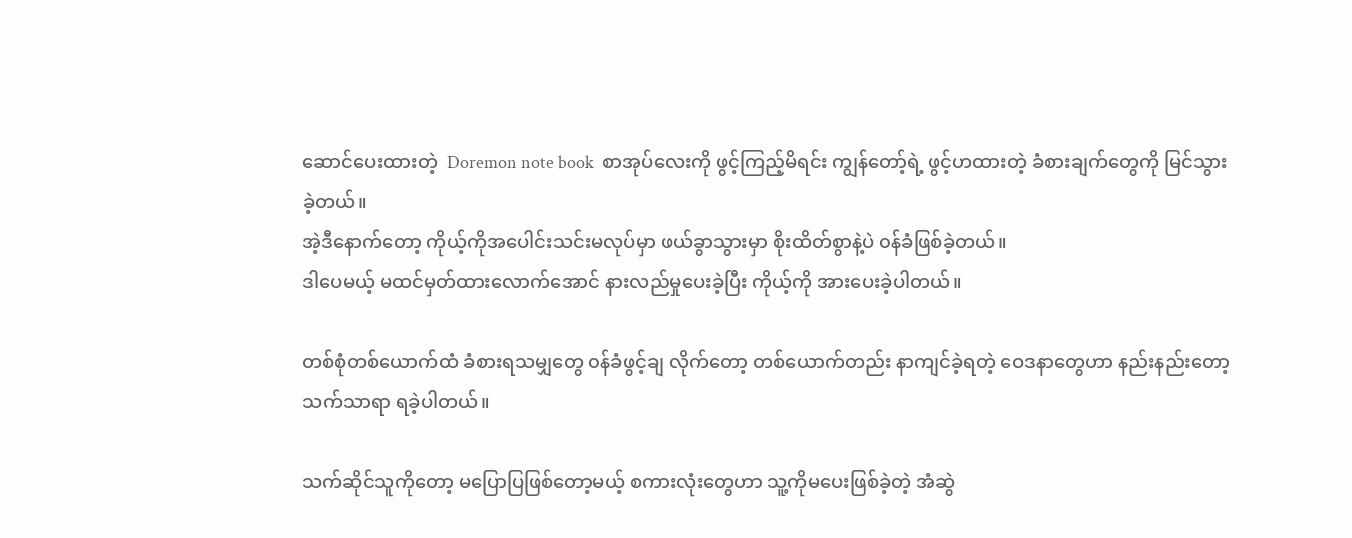ဆောင်ပေးထားတဲ့  Doremon note book  စာအုပ်လေးကို ဖွင့်ကြည့်မိရင်း ကျွန်တော့်ရဲ့ ဖွင့်ဟထားတဲ့ ခံစားချက်တွေကို မြင်သွားခဲ့တယ်။
အဲ့ဒီနောက်တော့ ကိုယ့်ကိုအပေါင်းသင်းမလုပ်မှာ ဖယ်ခွာသွားမှာ စိုးထိတ်စွာနဲ့ပဲ ၀န်ခံဖြစ်ခဲ့တယ်။
ဒါပေမယ့် မထင်မှတ်ထားလောက်အောင် နားလည်မှုပေးခဲ့ပြီး ကိုယ့်ကို အားပေးခဲ့ပါတယ်။

တစ်စုံတစ်ယောက်ထံ ခံစားရသမျှတွေ ၀န်ခံဖွင့်ချ လိုက်တော့ တစ်ယောက်တည်း နာကျင်ခဲ့ရတဲ့ ဝေဒနာတွေဟာ နည်းနည်းတော့ သက်သာရာ ရခဲ့ပါတယ်။

သက်ဆိုင်သူကိုတော့ မပြောပြဖြစ်တော့မယ့် စကားလုံးတွေဟာ သူ့ကိုမပေးဖြစ်ခဲ့တဲ့ အံဆွဲ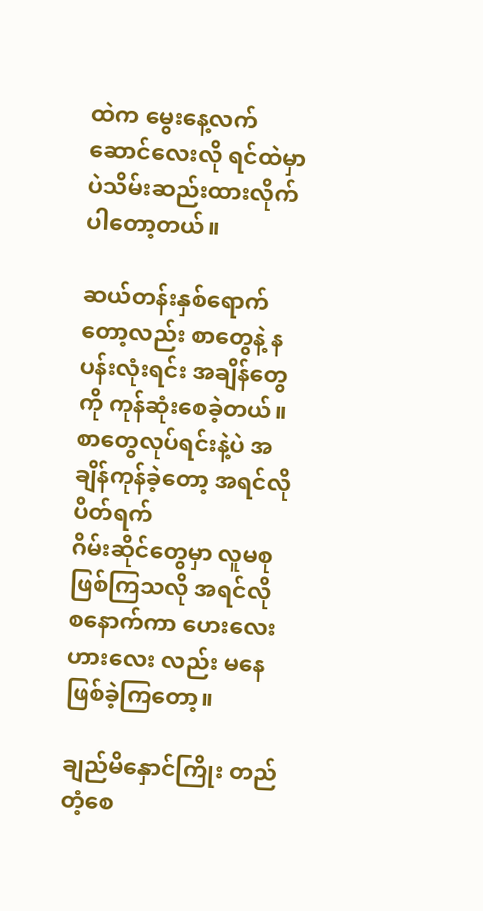ထဲက မွေးနေ့လက်ဆောင်လေးလို ရင်ထဲမှာပဲသိမ်းဆည်းထားလိုက်ပါတော့တယ်။

ဆယ်တန်းနှစ်ရောက်တော့လည်း စာတွေနဲ့ နပန်းလုံးရင်း အချိန်တွေကို ကုန်ဆုံးစေခဲ့တယ်။
စာတွေလုပ်ရင်းနဲ့ပဲ အချိန်ကုန်ခဲ့တော့ အရင်လိုပိတ်ရက်
ဂိမ်းဆိုင်တွေမှာ လူမစုဖြစ်ကြသလို အရင်လို စနောက်ကာ ဟေးလေးဟားလေး လည်း မနေဖြစ်ခဲ့ကြတော့။

ချည်မိနှောင်ကြိုး တည်တံ့စေ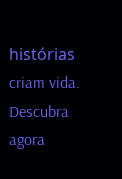histórias criam vida. Descubra agora